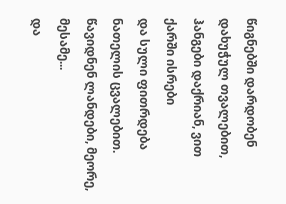წიგნებში დარდობენ დახუჭულ თვალებით,
ჰანგები დაქრიან, ვით ქარში ისრები
და სული ფითრდება ნათელის ცვალებით.
წავიდნენ ლანდები, მეორე, მესამე...
და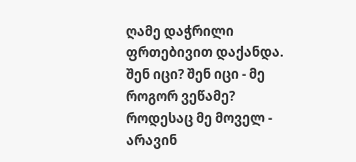ღამე დაჭრილი ფრთებივით დაქანდა.
შენ იცი? შენ იცი - მე როგორ ვეწამე?
როდესაც მე მოველ - არავინ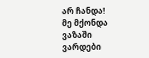არ ჩანდა!
მე მქონდა ვაზაში ვარდები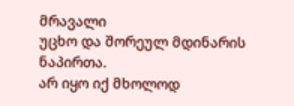მრავალი
უცხო და შორეულ მდინარის ნაპირთა.
არ იყო იქ მხოლოდ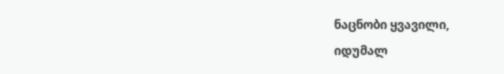ნაცნობი ყვავილი,
იდუმალ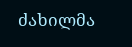ძახილმა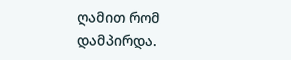ღამით რომ დამპირდა.